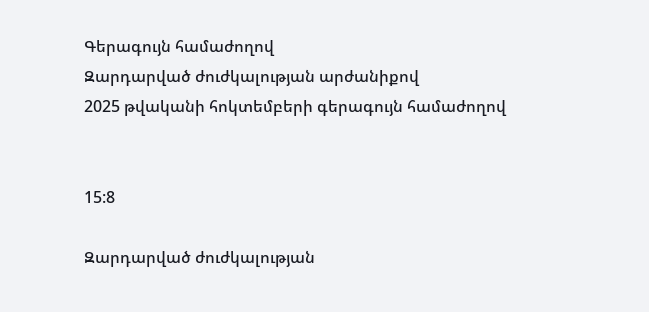Գերագույն համաժողով
Զարդարված ժուժկալության արժանիքով
2025 թվականի հոկտեմբերի գերագույն համաժողով


15:8

Զարդարված ժուժկալության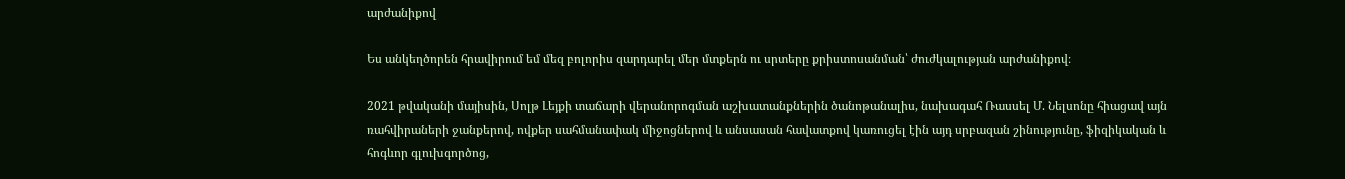արժանիքով

Ես անկեղծորեն հրավիրում եմ մեզ բոլորիս զարդարել մեր մտքերն ու սրտերը քրիստոսանման՝ ժուժկալության արժանիքով։

2021 թվականի մայիսին, Սոլթ Լեյքի տաճարի վերանորոգման աշխատանքներին ծանոթանալիս, նախագահ Ռասսել Մ. Նելսոնը հիացավ այն ռահվիրաների ջանքերով, ովքեր սահմանափակ միջոցներով և անսասան հավատքով կառուցել էին այդ սրբազան շինությունը, ֆիզիկական և հոգևոր գլուխգործոց,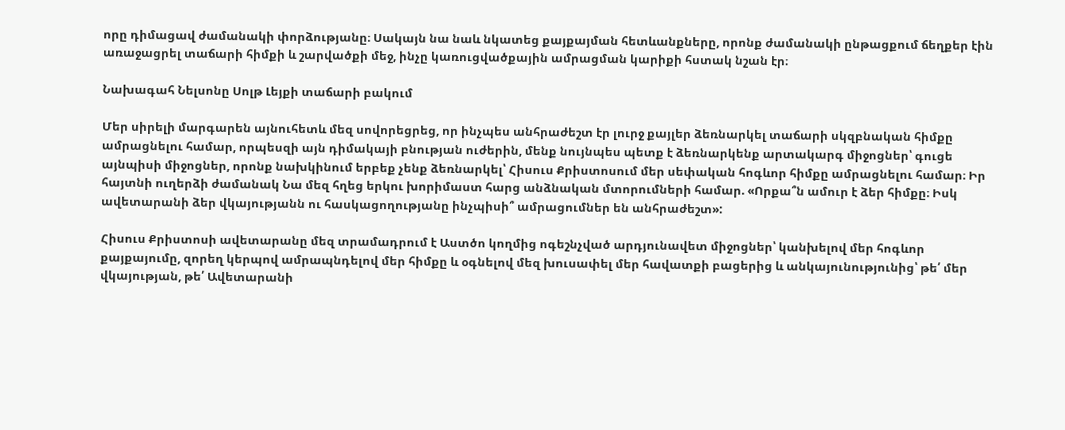որը դիմացավ ժամանակի փորձությանը։ Սակայն նա նաև նկատեց քայքայման հետևանքները, որոնք ժամանակի ընթացքում ճեղքեր էին առաջացրել տաճարի հիմքի և շարվածքի մեջ, ինչը կառուցվածքային ամրացման կարիքի հստակ նշան էր։

Նախագահ Նելսոնը Սոլթ Լեյքի տաճարի բակում

Մեր սիրելի մարգարեն այնուհետև մեզ սովորեցրեց, որ ինչպես անհրաժեշտ էր լուրջ քայլեր ձեռնարկել տաճարի սկզբնական հիմքը ամրացնելու համար, որպեսզի այն դիմակայի բնության ուժերին, մենք նույնպես պետք է ձեռնարկենք արտակարգ միջոցներ՝ գուցե այնպիսի միջոցներ, որոնք նախկինում երբեք չենք ձեռնարկել՝ Հիսուս Քրիստոսում մեր սեփական հոգևոր հիմքը ամրացնելու համար։ Իր հայտնի ուղերձի ժամանակ Նա մեզ հղեց երկու խորիմաստ հարց անձնական մտորումների համար. «Որքա՞ն ամուր է ձեր հիմքը։ Իսկ ավետարանի ձեր վկայությանն ու հասկացողությանը ինչպիսի՞ ամրացումներ են անհրաժեշտ»:

Հիսուս Քրիստոսի ավետարանը մեզ տրամադրում է Աստծո կողմից ոգեշնչված արդյունավետ միջոցներ՝ կանխելով մեր հոգևոր քայքայումը, զորեղ կերպով ամրապնդելով մեր հիմքը և օգնելով մեզ խուսափել մեր հավատքի բացերից և անկայունությունից՝ թե՛ մեր վկայության, թե՛ Ավետարանի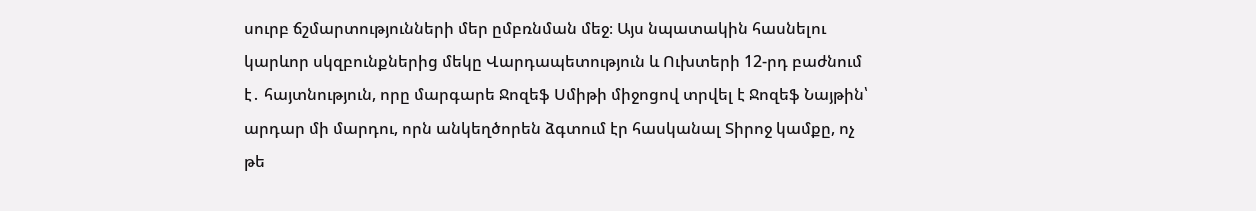սուրբ ճշմարտությունների մեր ըմբռնման մեջ։ Այս նպատակին հասնելու կարևոր սկզբունքներից մեկը Վարդապետություն և Ուխտերի 12-րդ բաժնում է․ հայտնություն, որը մարգարե Ջոզեֆ Սմիթի միջոցով տրվել է Ջոզեֆ Նայթին՝ արդար մի մարդու, որն անկեղծորեն ձգտում էր հասկանալ Տիրոջ կամքը, ոչ թե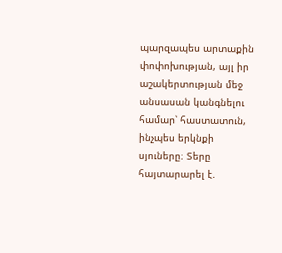պարզապես արտաքին փոփոխության, այլ իր աշակերտության մեջ անսասան կանգնելու համար՝ հաստատուն, ինչպես երկնքի սյուները։ Տերը հայտարարել է.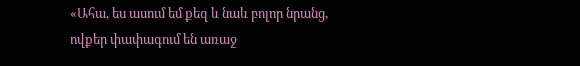«Ահա, ես ասում եմ քեզ և նաև բոլոր նրանց, ովքեր փափագում են առաջ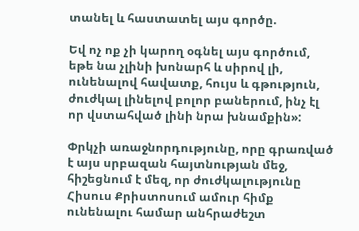տանել և հաստատել այս գործը.

Եվ ոչ ոք չի կարող օգնել այս գործում, եթե նա չլինի խոնարհ և սիրով լի, ունենալով հավատք, հույս և գթություն, ժուժկալ լինելով բոլոր բաներում, ինչ էլ որ վստահված լինի նրա խնամքին»:

Փրկչի առաջնորդությունը, որը գրառված է այս սրբազան հայտնության մեջ, հիշեցնում է մեզ, որ ժուժկալությունը Հիսուս Քրիստոսում ամուր հիմք ունենալու համար անհրաժեշտ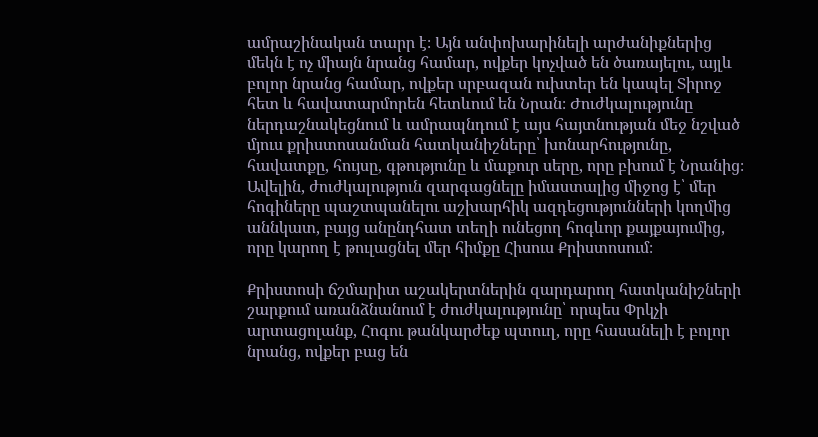ամրաշինական տարր է։ Այն անփոխարինելի արժանիքներից մեկն է ոչ միայն նրանց համար, ովքեր կոչված են ծառայելու, այլև բոլոր նրանց համար, ովքեր սրբազան ուխտեր են կապել Տիրոջ հետ և հավատարմորեն հետևում են Նրան։ Ժուժկալությունը ներդաշնակեցնում և ամրապնդում է այս հայտնության մեջ նշված մյուս քրիստոսանման հատկանիշները՝ խոնարհությունը, հավատքը, հույսը, գթությունը և մաքուր սերը, որը բխում է Նրանից։ Ավելին, ժուժկալություն զարգացնելը իմաստալից միջոց է՝ մեր հոգիները պաշտպանելու աշխարհիկ ազդեցությունների կողմից աննկատ, բայց անընդհատ տեղի ունեցող հոգևոր քայքայումից, որը կարող է թուլացնել մեր հիմքը Հիսուս Քրիստոսում։

Քրիստոսի ճշմարիտ աշակերտներին զարդարող հատկանիշների շարքում առանձնանում է ժուժկալությունը՝ որպես Փրկչի արտացոլանք, Հոգու թանկարժեք պտուղ, որը հասանելի է բոլոր նրանց, ովքեր բաց են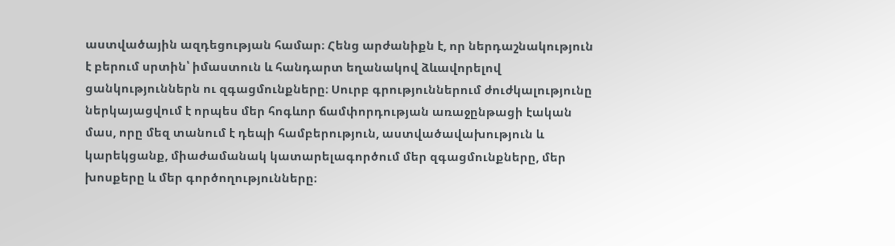աստվածային ազդեցության համար։ Հենց արժանիքն է, որ ներդաշնակություն է բերում սրտին՝ իմաստուն և հանդարտ եղանակով ձևավորելով ցանկություններն ու զգացմունքները։ Սուրբ գրություններում ժուժկալությունը ներկայացվում է որպես մեր հոգևոր ճամփորդության առաջընթացի էական մաս, որը մեզ տանում է դեպի համբերություն, աստվածավախություն և կարեկցանք, միաժամանակ կատարելագործում մեր զգացմունքները, մեր խոսքերը և մեր գործողությունները։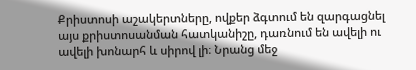Քրիստոսի աշակերտները, ովքեր ձգտում են զարգացնել այս քրիստոսանման հատկանիշը, դառնում են ավելի ու ավելի խոնարհ և սիրով լի։ Նրանց մեջ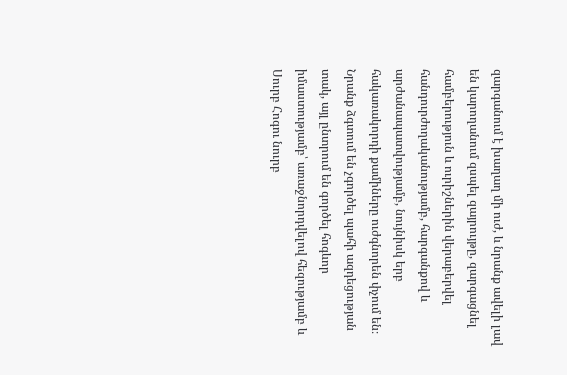զարգանում է խաղաղ մի ուժ, և նրանք ավելի լավ են կարողանում զսպել զայրույթը, զարգացնել համբերություն և ուրիշներին վերաբերվել հանդուրժողականությամբ, հարգանքով և արժանապատվությամբ, նույնիսկ երբ հակառակորդի քամիները ուժգնորեն փչում են։ Նրանք ձգտում են չգործել պահի ազդեցության տակ, այլ ընտրում են գործել հոգևոր իմաստությամբ՝ առաջնորդվելով հեզությամբ և Սուրբ Հոգու նուրբ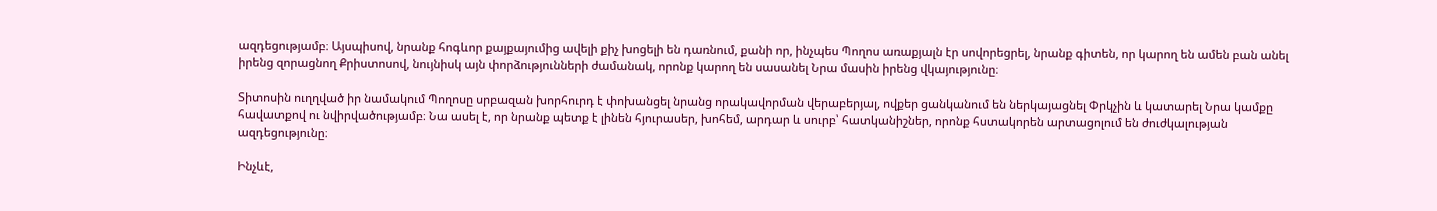ազդեցությամբ։ Այսպիսով, նրանք հոգևոր քայքայումից ավելի քիչ խոցելի են դառնում, քանի որ, ինչպես Պողոս առաքյալն էր սովորեցրել, նրանք գիտեն, որ կարող են ամեն բան անել իրենց զորացնող Քրիստոսով, նույնիսկ այն փորձությունների ժամանակ, որոնք կարող են սասանել Նրա մասին իրենց վկայությունը։

Տիտոսին ուղղված իր նամակում Պողոսը սրբազան խորհուրդ է փոխանցել նրանց որակավորման վերաբերյալ, ովքեր ցանկանում են ներկայացնել Փրկչին և կատարել Նրա կամքը հավատքով ու նվիրվածությամբ։ Նա ասել է, որ նրանք պետք է լինեն հյուրասեր, խոհեմ, արդար և սուրբ՝ հատկանիշներ, որոնք հստակորեն արտացոլում են ժուժկալության ազդեցությունը։

Ինչևէ,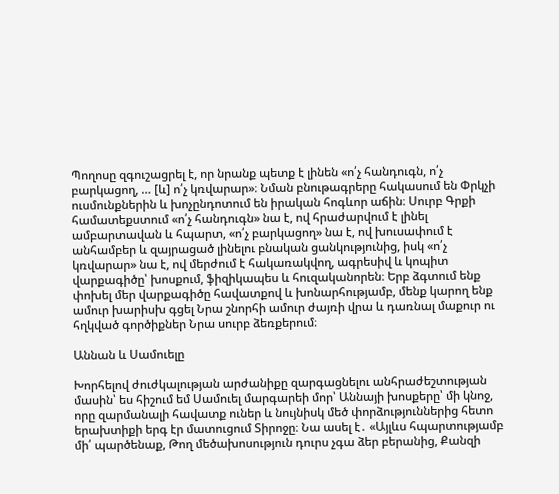Պողոսը զգուշացրել է, որ նրանք պետք է լինեն «ո՛չ հանդուգն, ո՛չ բարկացող, … [և] ո՛չ կռվարար»։ Նման բնութագրերը հակասում են Փրկչի ուսմունքներին և խոչընդոտում են իրական հոգևոր աճին։ Սուրբ Գրքի համատեքստում «ո՛չ հանդուգն» նա է, ով հրաժարվում է լինել ամբարտավան և հպարտ, «ո՛չ բարկացող» նա է, ով խուսափում է անհամբեր և զայրացած լինելու բնական ցանկությունից, իսկ «ո՛չ կռվարար» նա է, ով մերժում է հակառակվող, ագրեսիվ և կոպիտ վարքագիծը՝ խոսքում, ֆիզիկապես և հուզականորեն։ Երբ ձգտում ենք փոխել մեր վարքագիծը հավատքով և խոնարհությամբ, մենք կարող ենք ամուր խարիսխ գցել Նրա շնորհի ամուր ժայռի վրա և դառնալ մաքուր ու հղկված գործիքներ Նրա սուրբ ձեռքերում։

Աննան և Սամուելը

Խորհելով ժուժկալության արժանիքը զարգացնելու անհրաժեշտության մասին՝ ես հիշում եմ Սամուել մարգարեի մոր՝ Աննայի խոսքերը՝ մի կնոջ, որը զարմանալի հավատք ուներ և նույնիսկ մեծ փորձություններից հետո երախտիքի երգ էր մատուցում Տիրոջը։ Նա ասել է․ «Այլևս հպարտությամբ մի՛ պարծենաք, Թող մեծախոսություն դուրս չգա ձեր բերանից, Քանզի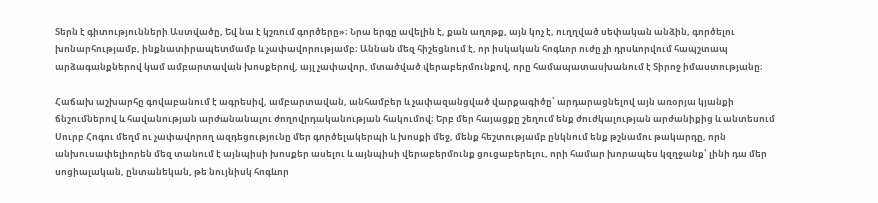Տերն է գիտությունների Աստվածը, Եվ նա է կշռում գործերը»։ Նրա երգը ավելին է, քան աղոթք, այն կոչ է, ուղղված սեփական անձին, գործելու խոնարհությամբ, ինքնատիրապետմամբ և չափավորությամբ։ Աննան մեզ հիշեցնում է, որ իսկական հոգևոր ուժը չի դրսևորվում հապշտապ արձագանքներով կամ ամբարտավան խոսքերով, այլ չափավոր, մտածված վերաբերմունքով, որը համապատասխանում է Տիրոջ իմաստությանը։

Հաճախ աշխարհը գովաբանում է ագրեսիվ, ամբարտավան, անհամբեր և չափազանցված վարքագիծը՝ արդարացնելով այն առօրյա կյանքի ճնշումներով և հավանության արժանանալու ժողովրդականության հակումով։ Երբ մեր հայացքը շեղում ենք ժուժկալության արժանիքից և անտեսում Սուրբ Հոգու մեղմ ու չափավորող ազդեցությունը մեր գործելակերպի և խոսքի մեջ, մենք հեշտությամբ ընկնում ենք թշնամու թակարդը, որն անխուսափելիորեն մեզ տանում է այնպիսի խոսքեր ասելու և այնպիսի վերաբերմունք ցուցաբերելու, որի համար խորապես կզղջանք՝ լինի դա մեր սոցիալական, ընտանեկան, թե նույնիսկ հոգևոր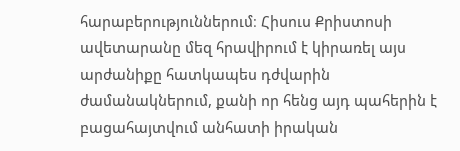հարաբերություններում։ Հիսուս Քրիստոսի ավետարանը մեզ հրավիրում է կիրառել այս արժանիքը հատկապես դժվարին ժամանակներում, քանի որ հենց այդ պահերին է բացահայտվում անհատի իրական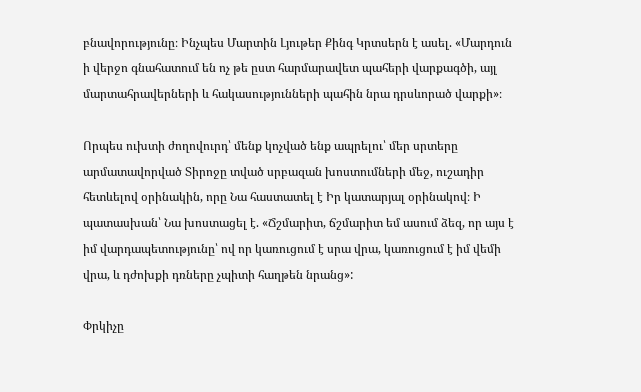բնավորությունը։ Ինչպես Մարտին Լյութեր Քինգ Կրտսերն է ասել. «Մարդուն ի վերջո գնահատում են ոչ թե ըստ հարմարավետ պահերի վարքագծի, այլ մարտահրավերների և հակասությունների պահին նրա դրսևորած վարքի»։

Որպես ուխտի ժողովուրդ՝ մենք կոչված ենք ապրելու՝ մեր սրտերը արմատավորված Տիրոջը տված սրբազան խոստումների մեջ, ուշադիր հետևելով օրինակին, որը Նա հաստատել է Իր կատարյալ օրինակով։ Ի պատասխան՝ Նա խոստացել է. «Ճշմարիտ, ճշմարիտ եմ ասում ձեզ, որ այս է իմ վարդապետությունը՝ ով որ կառուցում է սրա վրա, կառուցում է իմ վեմի վրա, և դժոխքի դռները չպիտի հաղթեն նրանց»:

Փրկիչը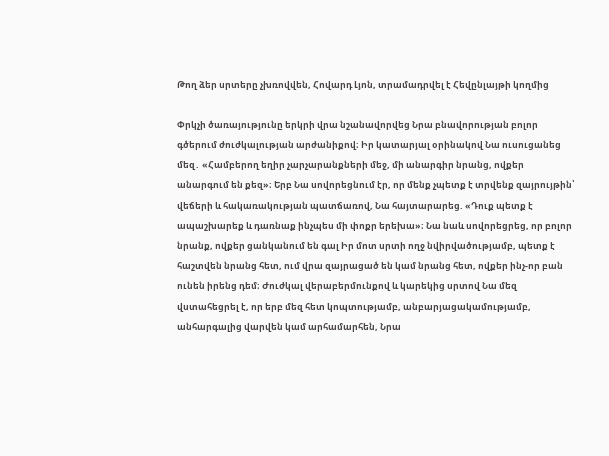Թող ձեր սրտերը չխռովվեն, Հովարդ Լյոն, տրամադրվել է Հեվընլայթի կողմից

Փրկչի ծառայությունը երկրի վրա նշանավորվեց Նրա բնավորության բոլոր գծերում ժուժկալության արժանիքով։ Իր կատարյալ օրինակով Նա ուսուցանեց մեզ․ «Համբերող եղիր չարչարանքների մեջ, մի անարգիր նրանց, ովքեր անարգում են քեզ»։ Երբ Նա սովորեցնում էր, որ մենք չպետք է տրվենք զայրույթին՝ վեճերի և հակառակության պատճառով, Նա հայտարարեց. «Դուք պետք է ապաշխարեք և դառնաք ինչպես մի փոքր երեխա»։ Նա նաև սովորեցրեց, որ բոլոր նրանք, ովքեր ցանկանում են գալ Իր մոտ սրտի ողջ նվիրվածությամբ, պետք է հաշտվեն նրանց հետ, ում վրա զայրացած են կամ նրանց հետ, ովքեր ինչ-որ բան ունեն իրենց դեմ։ Ժուժկալ վերաբերմունքով և կարեկից սրտով Նա մեզ վստահեցրել է, որ երբ մեզ հետ կոպտությամբ, անբարյացակամությամբ, անհարգալից վարվեն կամ արհամարհեն, Նրա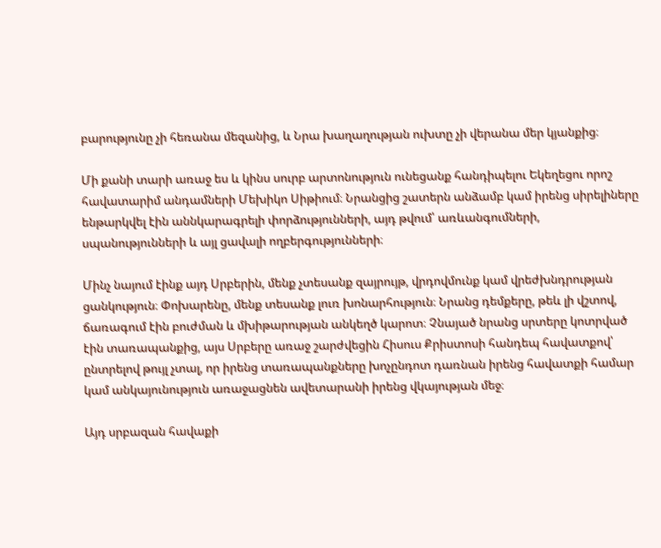բարությունը չի հեռանա մեզանից, և Նրա խաղաղության ուխտը չի վերանա մեր կյանքից։

Մի քանի տարի առաջ ես և կինս սուրբ արտոնություն ունեցանք հանդիպելու Եկեղեցու որոշ հավատարիմ անդամների Մեխիկո Սիթիում։ Նրանցից շատերն անձամբ կամ իրենց սիրելիները ենթարկվել էին աննկարագրելի փորձությունների, այդ թվում՝ առևանգումների, սպանությունների և այլ ցավալի ողբերգությունների։

Մինչ նայում էինք այդ Սրբերին, մենք չտեսանք զայրույթ, վրդովմունք կամ վրեժխնդրության ցանկություն։ Փոխարենը, մենք տեսանք լուռ խոնարհություն։ Նրանց դեմքերը, թեև լի վշտով, ճառագում էին բուժման և մխիթարության անկեղծ կարոտ։ Չնայած նրանց սրտերը կոտրված էին տառապանքից, այս Սրբերը առաջ շարժվեցին Հիսուս Քրիստոսի հանդեպ հավատքով՝ ընտրելով թույլ չտալ, որ իրենց տառապանքները խոչընդոտ դառնան իրենց հավատքի համար կամ անկայունություն առաջացնեն ավետարանի իրենց վկայության մեջ։

Այդ սրբազան հավաքի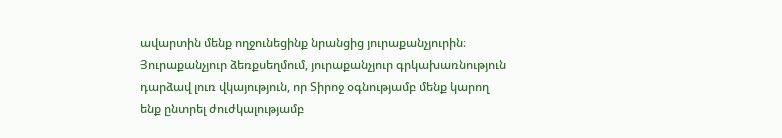ավարտին մենք ողջունեցինք նրանցից յուրաքանչյուրին։ Յուրաքանչյուր ձեռքսեղմում, յուրաքանչյուր գրկախառնություն դարձավ լուռ վկայություն, որ Տիրոջ օգնությամբ մենք կարող ենք ընտրել ժուժկալությամբ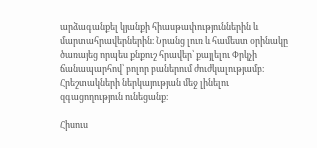արձագանքել կյանքի հիասթափություններին և մարտահրավերներին։ Նրանց լուռ և համեստ օրինակը ծառայեց որպես քնքուշ հրավեր՝ քայլելու Փրկչի ճանապարհով՝ բոլոր բաներում ժուժկալությամբ։ Հրեշտակների ներկայության մեջ լինելու զգացողություն ունեցանք։

Հիսուս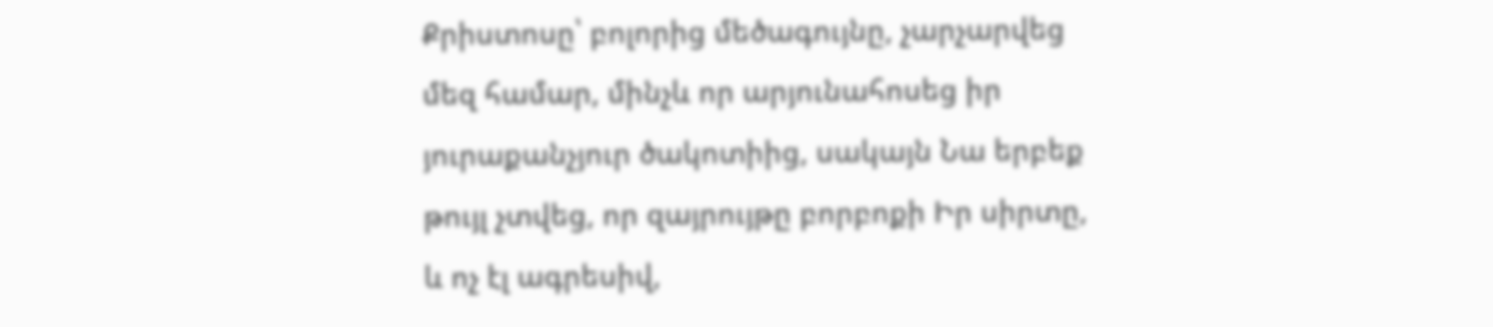Քրիստոսը՝ բոլորից մեծագույնը, չարչարվեց մեզ համար, մինչև որ արյունահոսեց իր յուրաքանչյուր ծակոտիից, սակայն Նա երբեք թույլ չտվեց, որ զայրույթը բորբոքի Իր սիրտը, և ոչ էլ ագրեսիվ,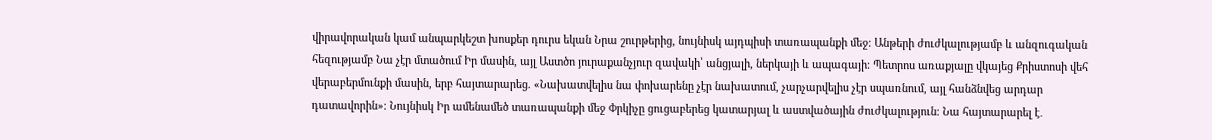վիրավորական կամ անպարկեշտ խոսքեր դուրս եկան Նրա շուրթերից, նույնիսկ այդպիսի տառապանքի մեջ։ Անթերի ժուժկալությամբ և անզուգական հեզությամբ Նա չէր մտածում Իր մասին, այլ Աստծո յուրաքանչյուր զավակի՝ անցյալի, ներկայի և ապագայի։ Պետրոս առաքյալը վկայեց Քրիստոսի վեհ վերաբերմունքի մասին, երբ հայտարարեց. «Նախատվելիս նա փոխարենը չէր նախատում, չարչարվելիս չէր սպառնում, այլ հանձնվեց արդար դատավորին»։ Նույնիսկ Իր ամենամեծ տառապանքի մեջ Փրկիչը ցուցաբերեց կատարյալ և աստվածային ժուժկալություն։ Նա հայտարարել է․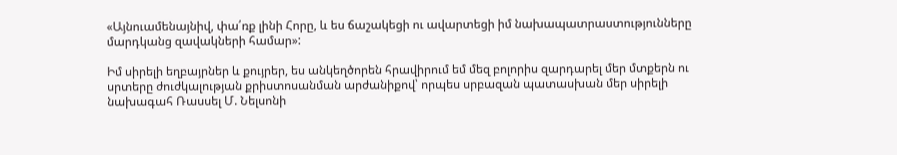«Այնուամենայնիվ, փա՛ռք լինի Հորը, և ես ճաշակեցի ու ավարտեցի իմ նախապատրաստությունները մարդկանց զավակների համար»:

Իմ սիրելի եղբայրներ և քույրեր, ես անկեղծորեն հրավիրում եմ մեզ բոլորիս զարդարել մեր մտքերն ու սրտերը ժուժկալության քրիստոսանման արժանիքով՝ որպես սրբազան պատասխան մեր սիրելի նախագահ Ռասսել Մ. Նելսոնի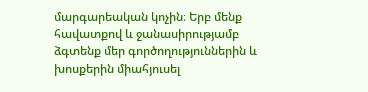մարգարեական կոչին։ Երբ մենք հավատքով և ջանասիրությամբ ձգտենք մեր գործողություններին և խոսքերին միահյուսել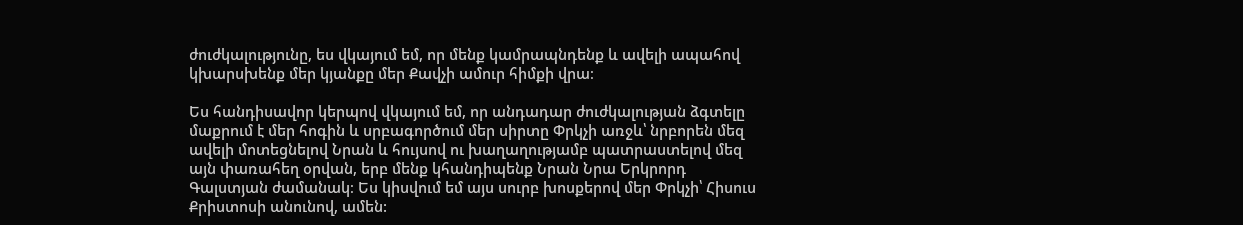ժուժկալությունը, ես վկայում եմ, որ մենք կամրապնդենք և ավելի ապահով կխարսխենք մեր կյանքը մեր Քավչի ամուր հիմքի վրա։

Ես հանդիսավոր կերպով վկայում եմ, որ անդադար ժուժկալության ձգտելը մաքրում է մեր հոգին և սրբագործում մեր սիրտը Փրկչի առջև՝ նրբորեն մեզ ավելի մոտեցնելով Նրան և հույսով ու խաղաղությամբ պատրաստելով մեզ այն փառահեղ օրվան, երբ մենք կհանդիպենք Նրան Նրա Երկրորդ Գալստյան ժամանակ։ Ես կիսվում եմ այս սուրբ խոսքերով մեր Փրկչի՝ Հիսուս Քրիստոսի անունով, ամեն: